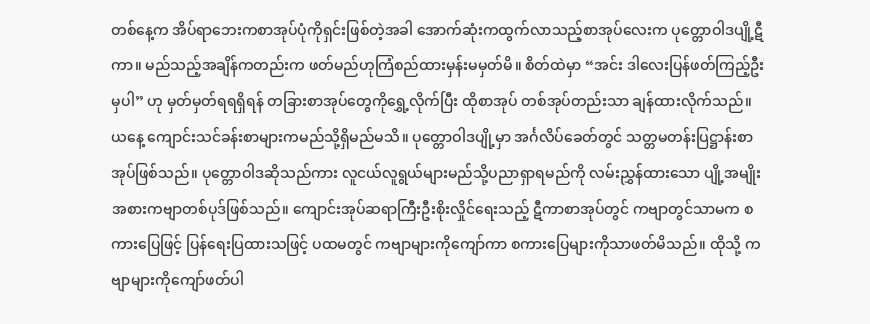တစ်နေ့က အိပ်ရာဘေးကစာအုပ်ပုံကိုရှင်းဖြစ်တဲ့အခါ အောက်ဆုံးကထွက်လာသည့်စာအုပ်လေးက ပုတ္တောဝါဒပျို့ဋီကာ။ မည်သည့်အချိန်ကတည်းက ဖတ်မည်ဟုကြံစည်ထားမှန်းမမှတ်မိ။ စိတ်ထဲမှာ “အင်း ဒါလေးပြန်ဖတ်ကြည့်ဦးမှပါ” ဟု မှတ်မှတ်ရရရှိရန် တခြားစာအုပ်တွေကိုရွှေ့လိုက်ပြီး ထိုစာအုပ် တစ်အုပ်တည်းသာ ချန်ထားလိုက်သည်။ ယနေ့ ကျောင်းသင်ခန်းစာများကမည်သို့ရှိမည်မသိ။ ပုတ္တောဝါဒပျို့မှာ အင်္ဂလိပ်ခေတ်တွင် သတ္တမတန်းပြဋ္ဌာန်းစာအုပ်ဖြစ်သည်။ ပုတ္တောဝါဒဆိုသည်ကား လူငယ်လူရွယ်များမည်သို့ပညာရှာရမည်ကို လမ်းညွှန်ထားသော ပျို့အမျိုးအစားကဗျာတစ်ပုဒ်ဖြစ်သည်။ ကျောင်းအုပ်ဆရာကြီးဦးစိုးလှိုင်ရေးသည့် ဋီကာစာအုပ်တွင် ကဗျာတွင်သာမက စကားပြေဖြင့် ပြန်ရေးပြထားသဖြင့် ပထမတွင် ကဗျာများကိုကျော်ကာ စကားပြေများကိုသာဖတ်မိသည်။ ထိုသို့ ကဗျာများကိုကျော်ဖတ်ပါ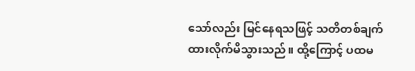သော်လည်း မြင်နေရသဖြင့် သတိတစ်ချက်ထားလိုက်မိသွားသည်။ ထို့ကြောင့် ပထမ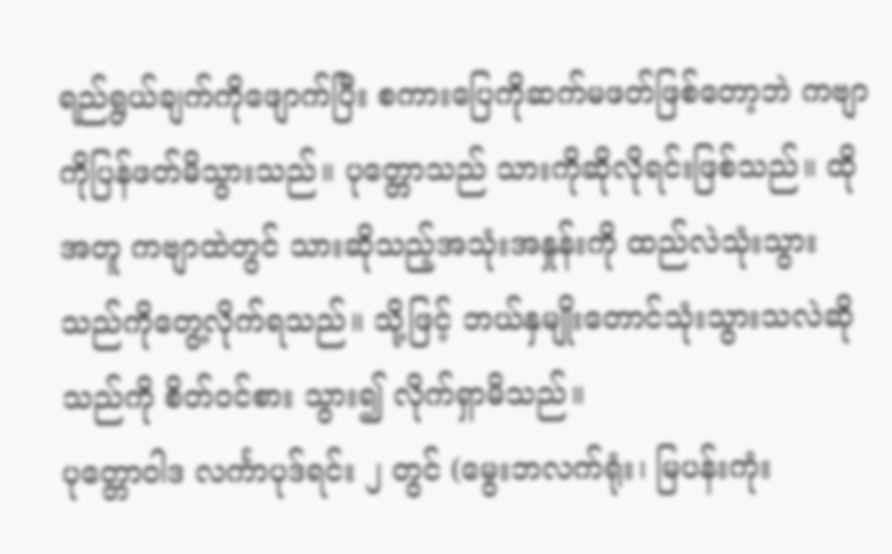ရည်ရွယ်ချက်ကိုဖျောက်ပြီး စကားပြေကိုဆက်မဖတ်ဖြစ်တော့ဘဲ ကဗျာကိုပြန်ဖတ်မိသွားသည်။ ပုတ္တောသည် သားကိုဆိုလိုရင်းဖြစ်သည်။ ထိုအတူ ကဗျာထဲတွင် သားဆိုသည့်အသုံးအနှုန်းကို ထည်လဲသုံးသွားသည်ကိုတွေ့လိုက်ရသည်။ သို့ဖြင့် ဘယ်နှမျိုးတောင်သုံးသွားသလဲဆိုသည်ကို စိတ်ဝင်စား သွား၍ လိုက်ရှာမိသည်။
ပုတ္တောဝါဒ လင်္ကာပုဒ်ရင်း ၂ တွင် (မွေးဘလက်ရုံး၊ မြပန်းကုံး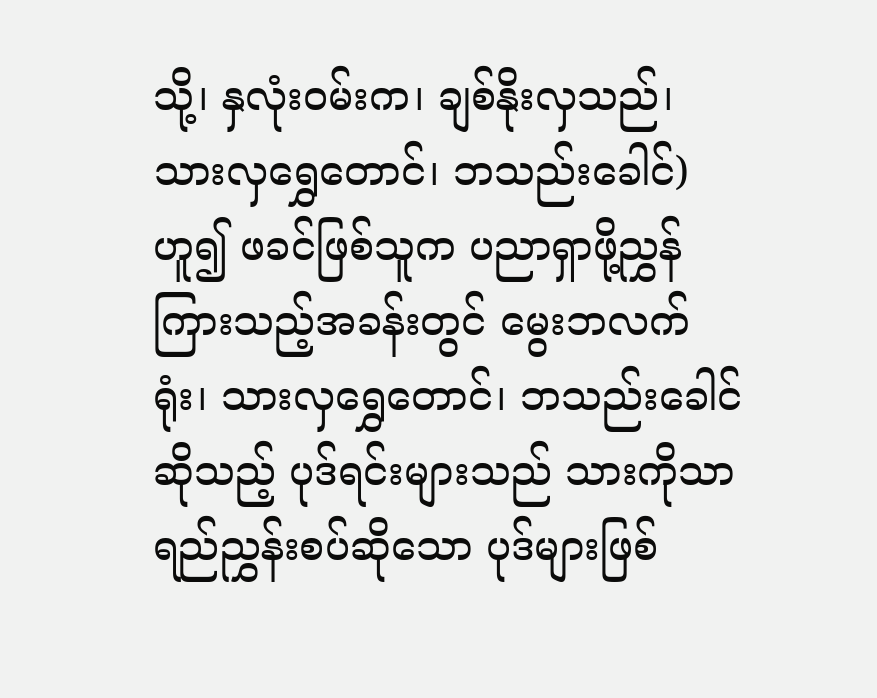သို့၊ နှလုံးဝမ်းက၊ ချစ်နိုးလှသည်၊ သားလှရွှေတောင်၊ ဘသည်းခေါင်) ဟူ၍ ဖခင်ဖြစ်သူက ပညာရှာဖို့ညွှန်ကြားသည့်အခန်းတွင် မွေးဘလက်ရုံး၊ သားလှရွှေတောင်၊ ဘသည်းခေါင် ဆိုသည့် ပုဒ်ရင်းများသည် သားကိုသာရည်ညွှန်းစပ်ဆိုသော ပုဒ်များဖြစ်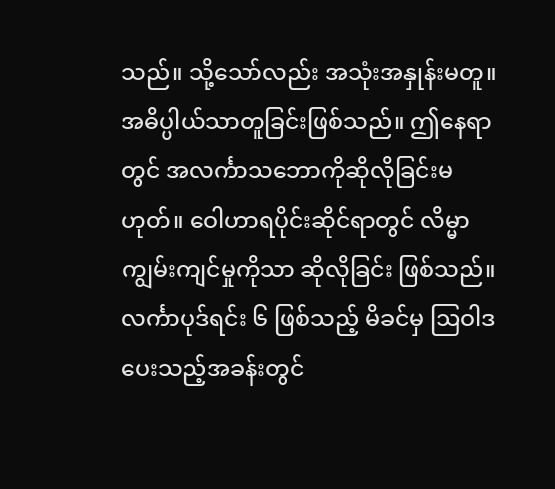သည်။ သို့သော်လည်း အသုံးအနှုန်းမတူ။ အဓိပ္ပါယ်သာတူခြင်းဖြစ်သည်။ ဤနေရာတွင် အလင်္ကာသဘောကိုဆိုလိုခြင်းမဟုတ်။ ဝေါဟာရပိုင်းဆိုင်ရာတွင် လိမ္မာ ကျွမ်းကျင်မှုကိုသာ ဆိုလိုခြင်း ဖြစ်သည်။ လင်္ကာပုဒ်ရင်း ၆ ဖြစ်သည့် မိခင်မှ ဩဝါဒပေးသည့်အခန်းတွင်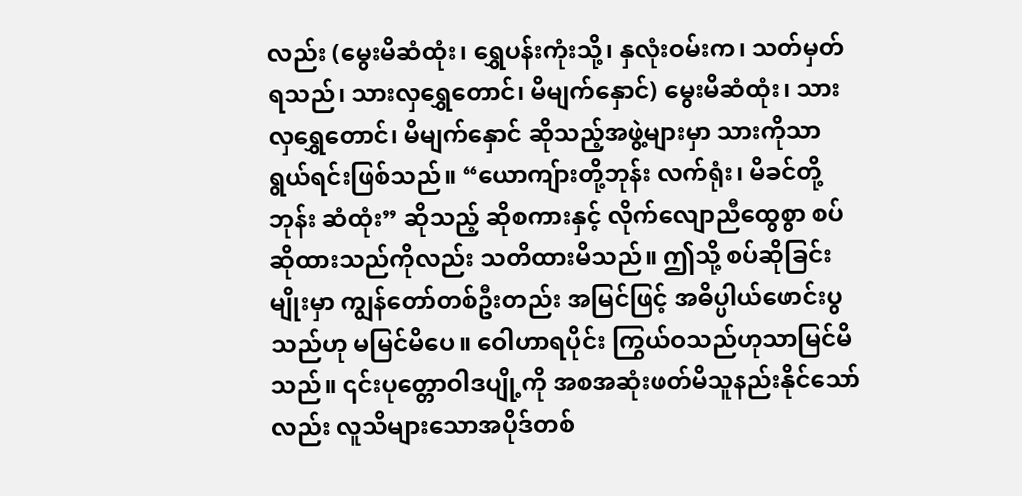လည်း (မွေးမိဆံထုံး၊ ရွှေပန်းကုံးသို့၊ နှလုံးဝမ်းက၊ သတ်မှတ်ရသည်၊ သားလှရွှေတောင်၊ မိမျက်နှောင်) မွေးမိဆံထုံး၊ သားလှရွှေတောင်၊ မိမျက်နှောင် ဆိုသည့်အဖွဲ့များမှာ သားကိုသာရွယ်ရင်းဖြစ်သည်။ “ယောကျ်ားတို့ဘုန်း လက်ရုံး၊ မိခင်တို့ဘုန်း ဆံထုံး” ဆိုသည့် ဆိုစကားနှင့် လိုက်လျောညီထွေစွာ စပ်ဆိုထားသည်ကိုလည်း သတိထားမိသည်။ ဤသို့ စပ်ဆိုခြင်းမျိုးမှာ ကျွန်တော်တစ်ဦးတည်း အမြင်ဖြင့် အဓိပ္ပါယ်ဖောင်းပွသည်ဟု မမြင်မိပေ။ ဝေါဟာရပိုင်း ကြွယ်ဝသည်ဟုသာမြင်မိသည်။ ၎င်းပုတ္တောဝါဒပျို့ကို အစအဆုံးဖတ်မိသူနည်းနိုင်သော်လည်း လူသိများသောအပိုဒ်တစ်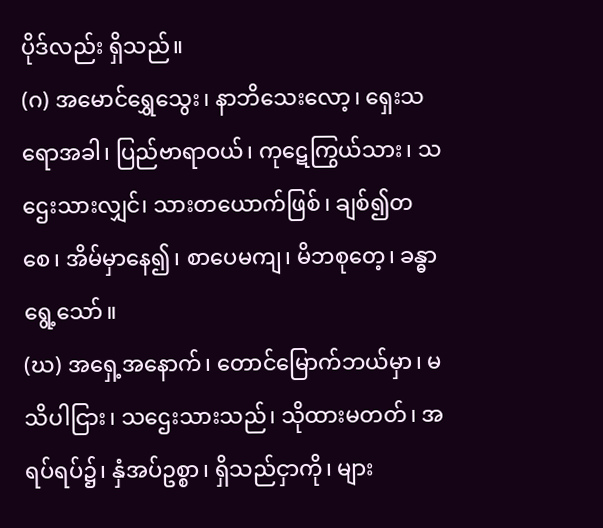ပိုဒ်လည်း ရှိသည်။
(ဂ) အမောင်ရွှေသွေး၊ နာဘိသေးလော့၊ ရှေးသရောအခါ၊ ပြည်ဗာရာဝယ်၊ ကုဋေကြွယ်သား၊ သဌေးသားလျှင်၊ သားတယောက်ဖြစ်၊ ချစ်၍တစေ၊ အိမ်မှာနေ၍၊ စာပေမကျ၊ မိဘစုတေ့၊ ခန္ဓာရွေ့သော်။
(ဃ) အရှေ့အနောက်၊ တောင်မြောက်ဘယ်မှာ၊ မသိပါငြား၊ သဌေးသားသည်၊ သိုထားမတတ်၊ အရပ်ရပ်၌၊ နှံအပ်ဥစ္စာ၊ ရှိသည်ငှာကို၊ များ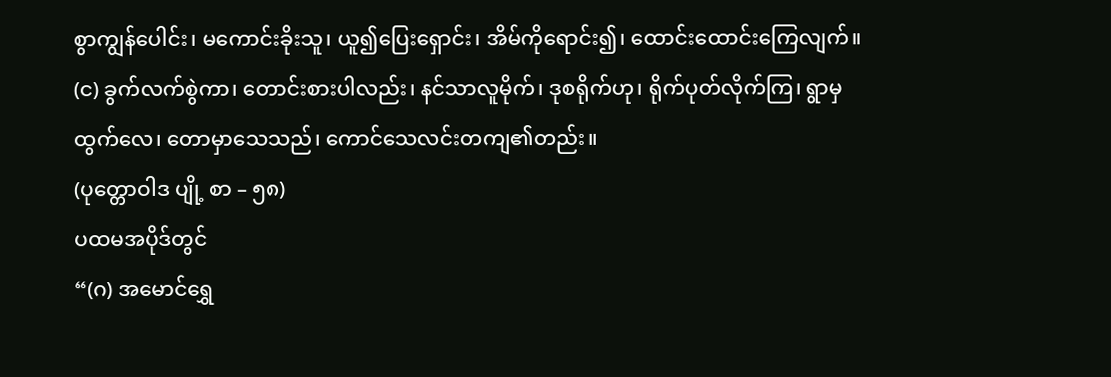စွာကျွန်ပေါင်း၊ မကောင်းခိုးသူ၊ ယူ၍ပြေးရှောင်း၊ အိမ်ကိုရောင်း၍၊ ထောင်းထောင်းကြေလျက်။
(င) ခွက်လက်စွဲကာ၊ တောင်းစားပါလည်း၊ နင်သာလူမိုက်၊ ဒုစရိုက်ဟု၊ ရိုက်ပုတ်လိုက်ကြ၊ ရွာမှထွက်လေ၊ တောမှာသေသည်၊ ကောင်သေလင်းတကျ၏တည်း။
(ပုတ္တောဝါဒ ပျို့ စာ – ၅၈)
ပထမအပိုဒ်တွင်
“(ဂ) အမောင်ရွှေ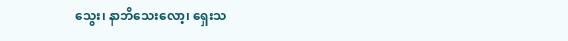သွေး၊ နာဘိသေးလော့၊ ရှေးသ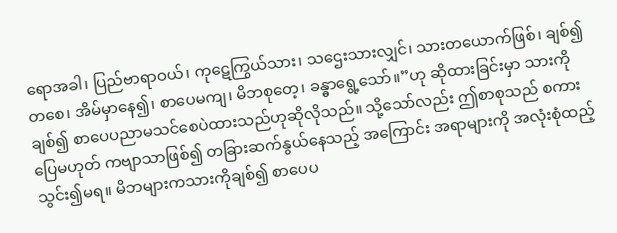ရောအခါ၊ ပြည်ဗာရာဝယ်၊ ကုဋေကြွယ်သား၊ သဌေးသားလျှင်၊ သားတယောက်ဖြစ်၊ ချစ်၍တစေ၊ အိမ်မှာနေ၍၊ စာပေမကျ၊ မိဘစုတေ့၊ ခန္ဓာရွေ့သော်။”ဟု ဆိုထားခြင်းမှာ သားကိုချစ်၍ စာပေပညာမသင်စေပဲထားသည်ဟုဆိုလိုသည်။ သို့သော်လည်း ဤစာစုသည် စကားပြေမဟုတ် ကဗျာသာဖြစ်၍ တခြားဆက်နွယ်နေသည့် အကြောင်း အရာများကို အလုံးစုံထည့်သွင်း၍မရ။ မိဘများကသားကိုချစ်၍ စာပေပ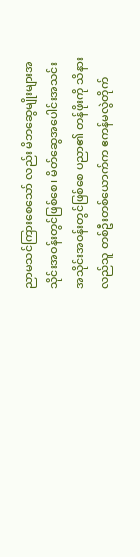ညာမသင်ကြားစေသော် လည်း မိဘဆွေမျိုးများအသိုင်းအဝန်းတွင်ဖြစ်စေ၊ မိတ်ဆွေအပေါင်းအသင်းအသိုင်းအဝန်းတွင်ဖြစ်စေ ပညာ၏ တန်ဖိုးကို သိနားလည်သူ တစ်ဦးတစ်ယောက်က ဧကန်မလွဲတိုက်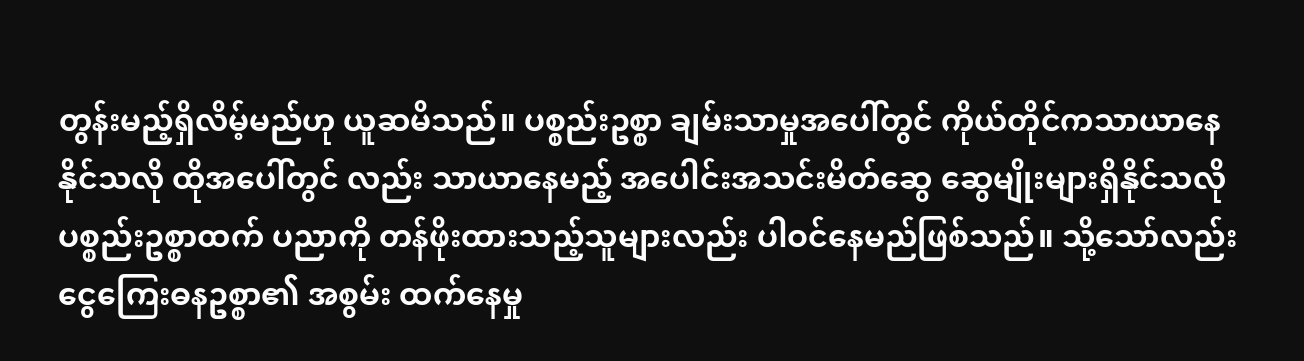တွန်းမည့်ရှိလိမ့်မည်ဟု ယူဆမိသည်။ ပစ္စည်းဥစ္စာ ချမ်းသာမှုအပေါ်တွင် ကိုယ်တိုင်ကသာယာနေနိုင်သလို ထိုအပေါ်တွင် လည်း သာယာနေမည့် အပေါင်းအသင်းမိတ်ဆွေ ဆွေမျိုးများရှိနိုင်သလို ပစ္စည်းဥစ္စာထက် ပညာကို တန်ဖိုးထားသည့်သူများလည်း ပါဝင်နေမည်ဖြစ်သည်။ သို့သော်လည်း ငွေကြေးဓနဥစ္စာ၏ အစွမ်း ထက်နေမှု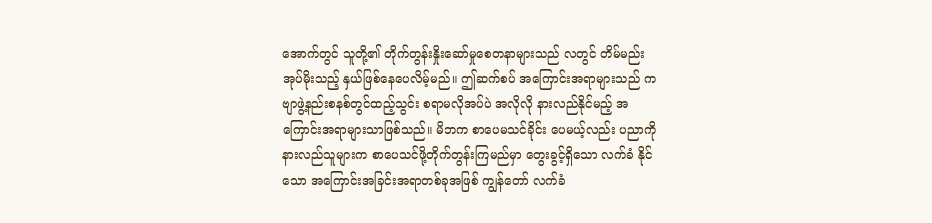အောက်တွင် သူတို့၏ တိုက်တွန်းနှိုးဆော်မှုစေတနာများသည် လတွင် တိမ်မည်းအုပ်မိုးသည့် နှယ်ဖြစ်နေပေလိမ့်မည်။ ဤဆက်စပ် အကြောင်းအရာများသည် ကဗျာဖွဲ့နည်းစနစ်တွင်ထည့်သွင်း စရာမလိုအပ်ပဲ အလိုလို နားလည်နိုင်မည့် အကြောင်းအရာများသာဖြစ်သည်။ မိဘက စာပေမသင်ခိုင်း ပေမယ့်လည်း ပညာကိုနားလည်သူများက စာပေသင်ဖို့တိုက်တွန်းကြမည်မှာ တွေးခွင့်ရှိသော လက်ခံ နိုင်သော အကြောင်းအခြင်းအရာတစ်ခုအဖြစ် ကျွန်တော် လက်ခံ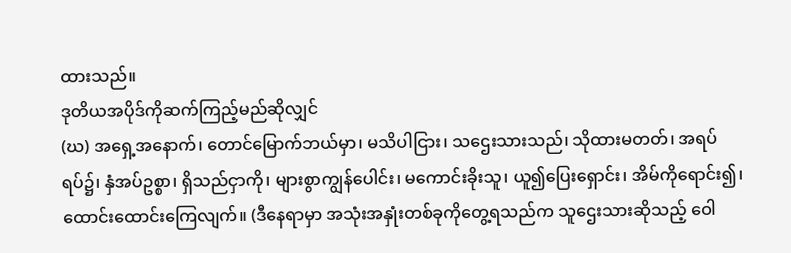ထားသည်။
ဒုတိယအပိုဒ်ကိုဆက်ကြည့်မည်ဆိုလျှင်
(ဃ) အရှေ့အနောက်၊ တောင်မြောက်ဘယ်မှာ၊ မသိပါငြား၊ သဌေးသားသည်၊ သိုထားမတတ်၊ အရပ်ရပ်၌၊ နှံအပ်ဥစ္စာ၊ ရှိသည်ငှာကို၊ များစွာကျွန်ပေါင်း၊ မကောင်းခိုးသူ၊ ယူ၍ပြေးရှောင်း၊ အိမ်ကိုရောင်း၍၊ ထောင်းထောင်းကြေလျက်။ (ဒီနေရာမှာ အသုံးအနှုံးတစ်ခုကိုတွေ့ရသည်က သူဌေးသားဆိုသည့် ဝေါ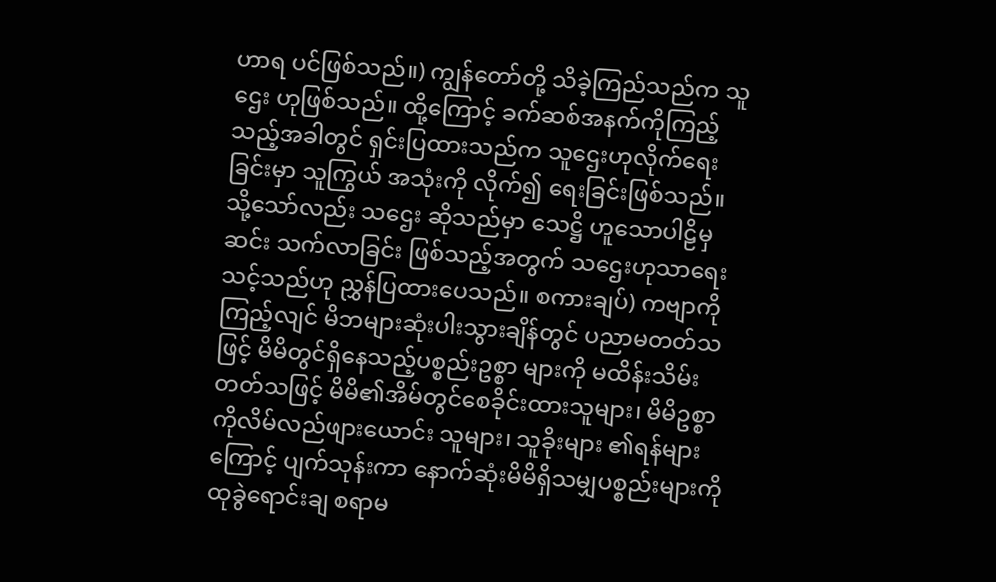ဟာရ ပင်ဖြစ်သည်။) ကျွန်တော်တို့ သိခဲ့ကြည်သည်က သူဌေး ဟုဖြစ်သည်။ ထို့ကြောင့် ခက်ဆစ်အနက်ကိုကြည့်သည့်အခါတွင် ရှင်းပြထားသည်က သူဌေးဟုလိုက်ရေးခြင်းမှာ သူကြွယ် အသုံးကို လိုက်၍ ရေးခြင်းဖြစ်သည်။ သို့သော်လည်း သဌေး ဆိုသည်မှာ သေဋ္ဌိ ဟူသောပါဠိမှဆင်း သက်လာခြင်း ဖြစ်သည့်အတွက် သဌေးဟုသာရေးသင့်သည်ဟု ညွှန်ပြထားပေသည်။ စကားချပ်) ကဗျာကိုကြည့်လျင် မိဘများဆုံးပါးသွားချိန်တွင် ပညာမတတ်သဖြင့် မိမိတွင်ရှိနေသည့်ပစ္စည်းဥစ္စာ များကို မထိန်းသိမ်း တတ်သဖြင့် မိမိ၏အိမ်တွင်စေခိုင်းထားသူများ၊ မိမိဥစ္စာကိုလိမ်လည်ဖျားယောင်း သူများ၊ သူခိုးများ ၏ရန်များကြောင့် ပျက်သုန်းကာ နောက်ဆုံးမိမိရှိသမျှပစ္စည်းများကို ထုခွဲရောင်းချ စရာမ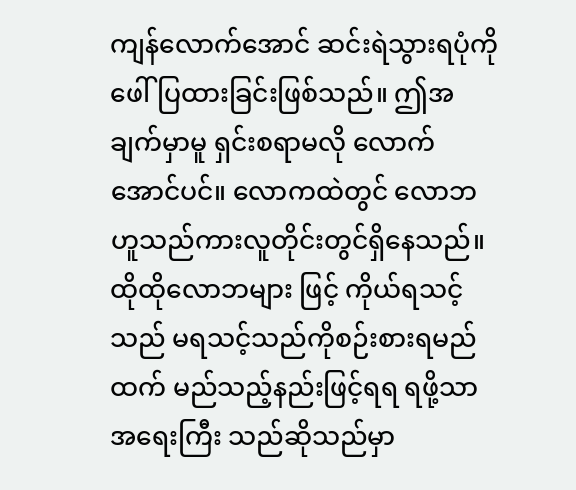ကျန်လောက်အောင် ဆင်းရဲသွားရပုံကိုဖေါ်ပြထားခြင်းဖြစ်သည်။ ဤအချက်မှာမူ ရှင်းစရာမလို လောက်အောင်ပင်။ လောကထဲတွင် လောဘဟူသည်ကားလူတိုင်းတွင်ရှိနေသည်။ ထိုထိုလောဘများ ဖြင့် ကိုယ်ရသင့်သည် မရသင့်သည်ကိုစဉ်းစားရမည်ထက် မည်သည့်နည်းဖြင့်ရရ ရဖို့သာအရေးကြီး သည်ဆိုသည်မှာ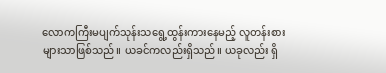လောကကြီးမပျက်သုန်းသရွေ့ထွန်းကားနေမည့် လူတန်းစားများသာဖြစ်သည်။ ယခင်ကလည်းရှိသည်။ ယခုလည်း ရှိ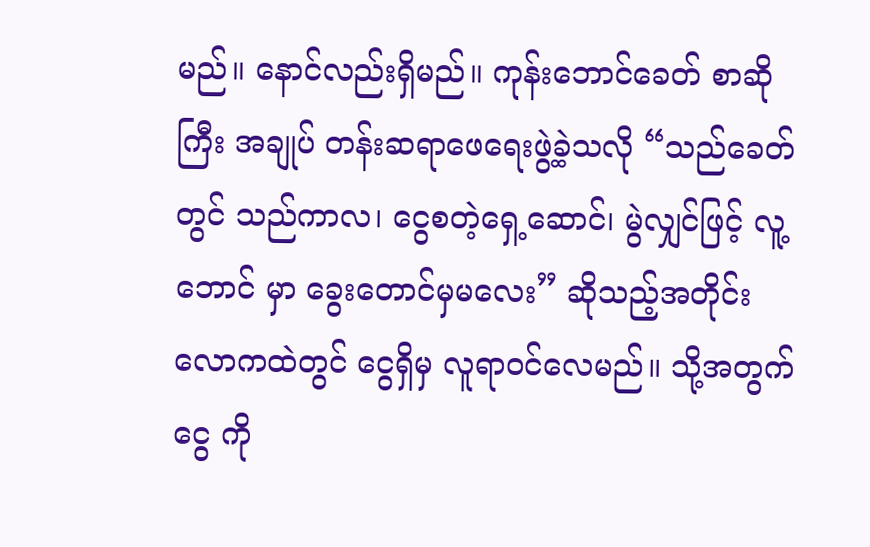မည်။ နောင်လည်းရှိမည်။ ကုန်းဘောင်ခေတ် စာဆိုကြီး အချုပ် တန်းဆရာဖေရေးဖွဲ့ခဲ့သလို “သည်ခေတ်တွင် သည်ကာလ၊ ငွေစတဲ့ရှေ့ဆောင်၊ မွဲလျှင်ဖြင့် လူ့ဘောင် မှာ ခွေးတောင်မှမလေး” ဆိုသည့်အတိုင်း လောကထဲတွင် ငွေရှိမှ လူရာဝင်လေမည်။ သို့အတွက် ငွေ ကို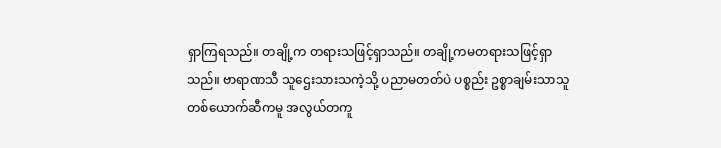ရှာကြရသည်။ တချို့က တရားသဖြင့်ရှာသည်။ တချို့ကမတရားသဖြင့်ရှာသည်။ ဗာရာဏသီ သူဌေးသားသကဲ့သို့ ပညာမတတ်ပဲ ပစ္စည်း ဥစ္စာချမ်းသာသူတစ်ယောက်ဆီကမူ အလွယ်တကူ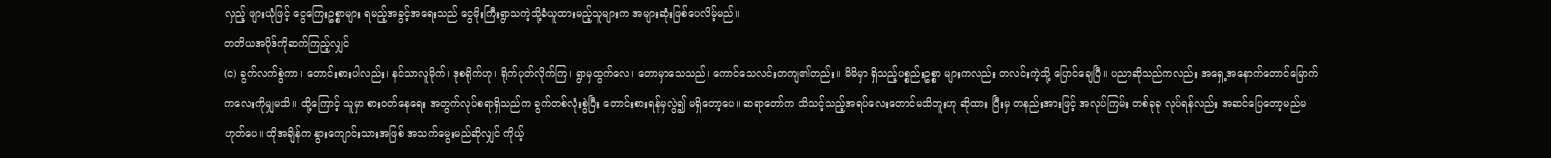လှည့် ဖျားယုံဖြင့် ငွေကြေးဥစ္စာများ ရမည့်အခွင့်အရေးသည် ငွေမိုးကြီးရွာသကဲ့သို့ခံယူထားမည့်သူများက အများဆုံးဖြစ်ပေလိမ့်မည်။
တတိယအပိုဒ်ကိုဆက်ကြည့်လျှင်
(င) ခွက်လက်စွဲကာ၊ တောင်းစားပါလည်း၊ နင်သာလူမိုက်၊ ဒုစရိုက်ဟု၊ ရိုက်ပုတ်လိုက်ကြ၊ ရွာမှထွက်လေ၊ တောမှာသေသည်၊ ကောင်သေလင်းတကျ၏တည်း။ မိမိမှာ ရှိသည့်ပစ္စည်းဥစ္စာ များကလည်း တလင်းကဲ့သို့ ပြောင်ချေပြီ။ ပညာဆိုသည်ကလည်း အရှေ့အနောက်တောင်မြောက် ကလေးကိုမျှမသိ။ ထို့ကြောင့် သူမှာ စားဝတ်နေရေး အတွက်လုပ်စရာရှိသည်က ခွက်တစ်လုံးစွဲပြီး တောင်းစားရန်မှလွဲ၍ မရှိတော့ပေ။ ဆရာတော်က သိသင့်သည့်အရပ်လေးတောင်မသိဘူးဟု ဆိုထား ပြီးမှ တနည်းအားဖြင့် အလုပ်ကြမ်း တစ်ခုခု လုပ်ရန်လည်း အဆင်ပြေတော့မည်မဟုတ်ပေ။ ထိုအချိန်က နွားကျောင်းသားအဖြစ် အသက်မွေးမည်ဆိုလျှင် ကိုယ့်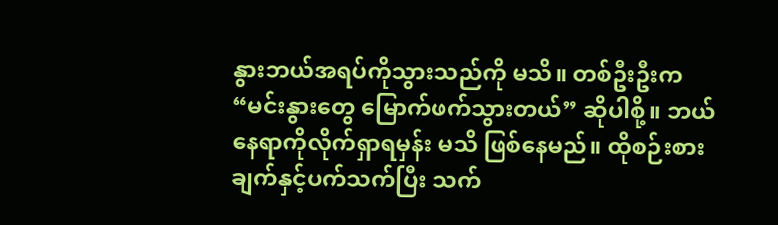နွားဘယ်အရပ်ကိုသွားသည်ကို မသိ။ တစ်ဦးဦးက “မင်းနွားတွေ မြောက်ဖက်သွားတယ်” ဆိုပါစို့။ ဘယ်နေရာကိုလိုက်ရှာရမှန်း မသိ ဖြစ်နေမည်။ ထိုစဉ်းစားချက်နှင့်ပက်သက်ပြီး သက်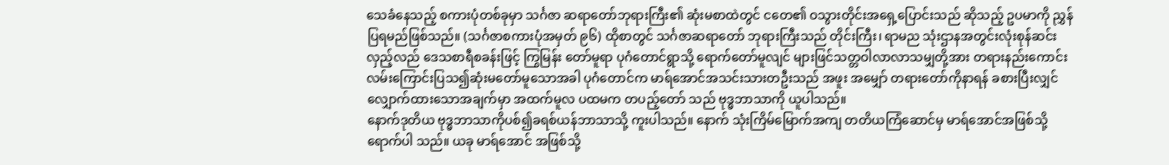သေခံနေသည့် စကားပုံတစ်ခုမှာ သင်္ဂဇာ ဆရာတော်ဘုရားကြီး၏ ဆုံးမစာထဲတွင် ငတေ၏ ဝသွားတိုင်းအရှေ့ပြောင်းသည် ဆိုသည့် ဥပမာကို ညွှန်ပြရမည်ဖြစ်သည်။ (သင်္ဂဇာစကားပုံအမှတ် ၉၆) ထိုစာတွင် သင်္ဂဇာဆရာတော် ဘုရားကြီးသည် တိုင်းကြီး၊ ရာမည သုံးဌာနအတွင်းလုံးစုန်ဆင်းလှည့်လည် ဒေသစာရီစခန်းဖြင့် ကြွမြန်း တော်မူရာ ပုဂံတောင်ရွာသို့ ရောက်တော်မူလျင် များဖြင်သတ္တဝါလာလာသမျှတို့အား တရားနည်းကောင်း လမ်းကြောင်းပြသ၍ဆုံးမတော်မူသောအခါ ပုဂံတောင်က မာရ်အောင်အသင်းသားတဦးသည် အဖူး အမျှော် တရားတော်ကိုနာရန် ခစားပြီးလျှင် လျှောက်ထားသောအချက်မှာ အထက်မူလ ပထမက တပည့်တော် သည် ဗုဒ္ဓဘာသာကို ယူပါသည်။
နောက်ဒုတိယ ဗုဒ္ဓဘာသာကိုပစ်၍ခရစ်ယန်ဘာသာသို့ ကူးပါသည်။ နောက် သုံးကြိမ်မြောက်အကျ တတိယကြံဆောင်မှ မာရ်အောင်အဖြစ်သို့ ရောက်ပါ သည်။ ယခု မာရ်အောင် အဖြစ်သို့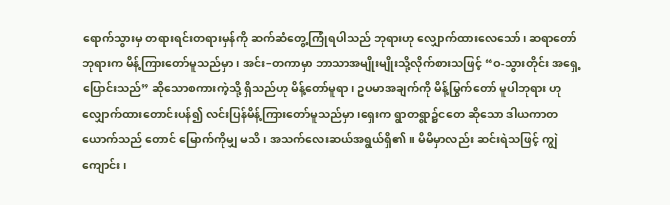ရောက်သွားမှ တရားရင်းတရားမှန်ကို ဆက်ဆံတွေ့ကြုံရပါသည် ဘုရားဟု လျှောက်ထားလေသော်၊ ဆရာတော် ဘုရားက မိန့်ကြားတော်မူသည်မှာ၊ အင်း–တကာမှာ ဘာသာအမျိုးမျိုးသို့လိုက်စားသဖြင့် “ဝ-သွားတိုင်း အရှေ့ပြောင်းသည်” ဆိုသောစကားကဲ့သို့ ရှိသည်ဟု မိန့်တော်မူရာ၊ ဥပမာအချက်ကို မိန့်မြွက်တော် မူပါဘုရား ဟုလျှောက်ထားတောင်းပန်၍ လင်းပြန်မိန့်ကြားတော်မူသည်မှာ၊ရှေးက ရွာတရွာ၌ငတေ ဆိုသော ဒါယကာတယောက်သည် တောင် မြောက်ကိုမျှ မသိ၊ အသက်လေးဆယ်အရွယ်ရှိ၏။ မိမိမှာလည်း ဆင်းရဲသဖြင့် ကျွဲကျောင်း၊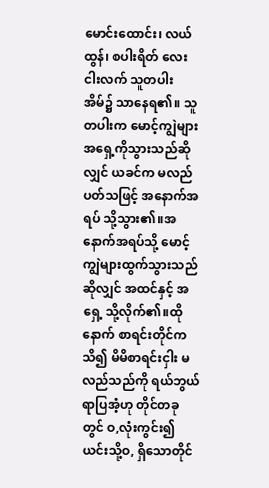မောင်းထောင်း၊ လယ်ထွန်၊ စပါးရိတ် လေး ငါးလက် သူတပါးအိမ်၌ သာနေရ၏။ သူတပါးက မောင့်ကျွဲများ အရှေ့ကိုသွားသည်ဆိုလျှင် ယခင်က မလည်ပတ်သဖြင့် အနောက်အရပ် သို့သွား၏။အနောက်အရပ်သို့ မောင့်ကျွဲများထွက်သွားသည်ဆိုလျှင် အထင်နှင့် အရှေ့ သို့လိုက်၏။ထိုနောက် စာရင်းတိုင်ကသိ၍ မိမိစာရင်းငှါး မလည်သည်ကို ရယ်ဘွယ်ရာပြအံ့ဟု တိုင်တခုတွင် ဝ,လုံးကွင်း၍ ယင်းသို့ဝ, ရှိသောတိုင်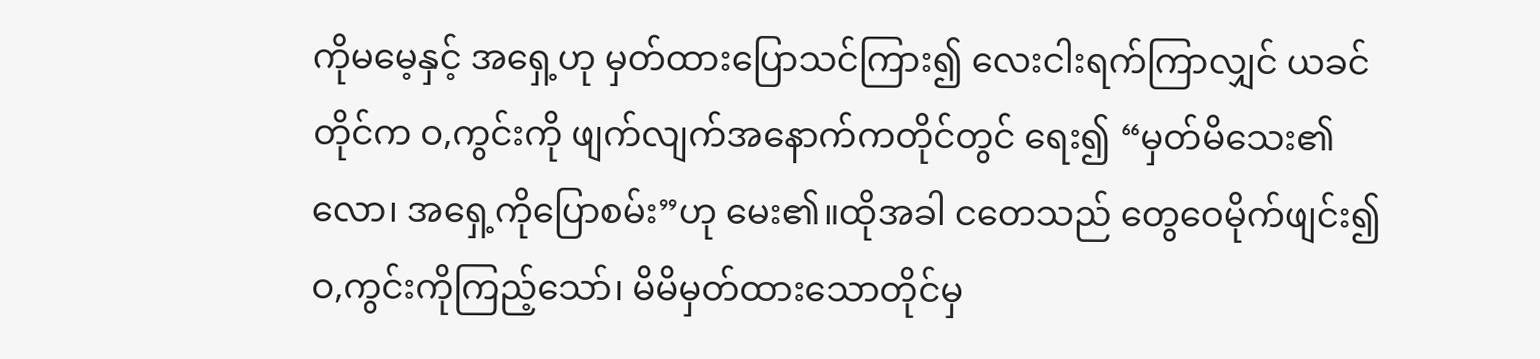ကိုမမေ့နှင့် အရှေ့ဟု မှတ်ထားပြောသင်ကြား၍ လေးငါးရက်ကြာလျှင် ယခင်တိုင်က ဝ,ကွင်းကို ဖျက်လျက်အနောက်ကတိုင်တွင် ရေး၍ “မှတ်မိသေး၏လော၊ အရှေ့ကိုပြောစမ်း”ဟု မေး၏။ထိုအခါ ငတေသည် တွေဝေမိုက်ဖျင်း၍ ဝ,ကွင်းကိုကြည့်သော်၊ မိမိမှတ်ထားသောတိုင်မှ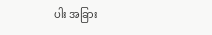ပါး အခြား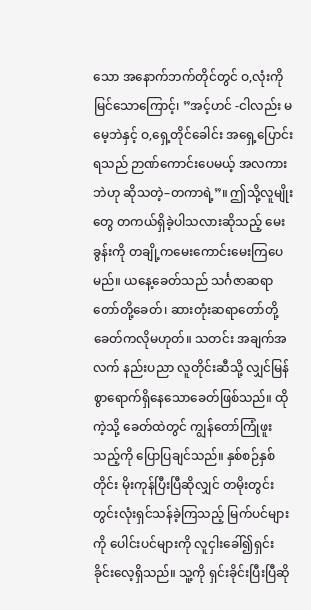သော အနောက်ဘက်တိုင်တွင် ဝ,လုံးကို မြင်သောကြောင့်၊ ”အင့်ဟင် -ငါလည်း မမေ့ဘဲနှင့် ဝ,ရှေ့တိုင်ခေါင်း အရှေ့ပြောင်းရသည် ဉာဏ်ကောင်းပေမယ့် အလကားဘဲဟု ဆိုသတဲ့–တကာရဲ့”။ ဤသို့လူမျိုးတွေ တကယ်ရှိခဲ့ပါသလားဆိုသည့် မေးခွန်းကို တချို့ကမေးကောင်းမေးကြပေမည်။ ယနေ့ခေတ်သည် သင်္ဂဇာဆရာတော်တို့ခေတ်၊ ဆားတုံးဆရာတော်တို့ခေတ်ကလိုမဟုတ်။ သတင်း အချက်အလက် နည်းပညာ လူတိုင်းဆီသို့ လျှင်မြန်စွာရောက်ရှိနေသောခေတ်ဖြစ်သည်။ ထိုကဲ့သို့ ခေတ်ထဲတွင် ကျွန်တော်ကြုံဖူးသည့်ကို ပြောပြချင်သည်။ နှစ်စဉ်နှစ်တိုင်း မိုးကုန်ပြီးပြီဆိုလျှင် တမိုးတွင်း တွင်းလုံးရှင်သန်ခဲ့ကြသည့် မြက်ပင်များကို ပေါင်းပင်များကို လူငှါးခေါ်၍ရှင်းခိုင်းလေ့ရှိသည်။ သူ့ကို ရှင်းခိုင်းပြီးပြီဆို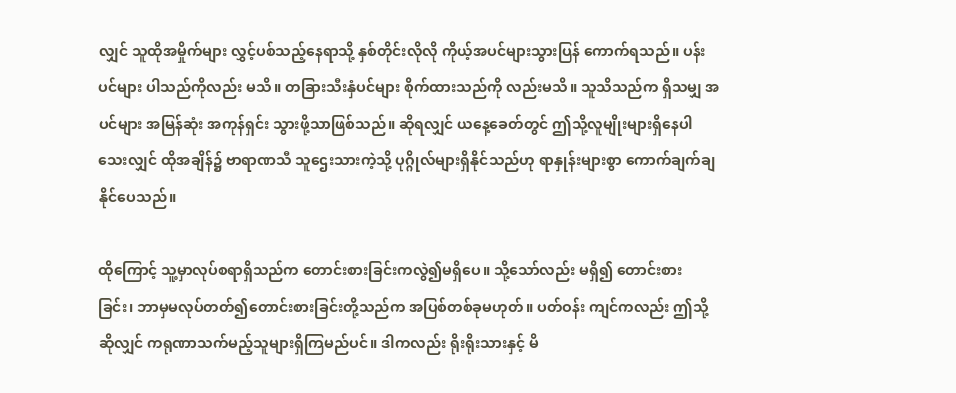လျှင် သူထိုအမှိုက်များ လွှင့်ပစ်သည့်နေရာသို့ နှစ်တိုင်းလိုလို ကိုယ့်အပင်များသွားပြန် ကောက်ရသည်။ ပန်းပင်များ ပါသည်ကိုလည်း မသိ။ တခြားသီးနှံပင်များ စိုက်ထားသည်ကို လည်းမသိ။ သူသိသည်က ရှိသမျှ အပင်များ အမြန်ဆုံး အကုန်ရှင်း သွားဖို့သာဖြစ်သည်။ ဆိုရလျှင် ယနေ့ခေတ်တွင် ဤသို့လူမျိုးများရှိနေပါသေးလျှင် ထိုအချိန်၌ ဗာရာဏသီ သူဌေးသားကဲ့သို့ ပုဂ္ဂိုလ်များရှိနိုင်သည်ဟု ရာနှုန်းများစွာ ကောက်ချက်ချနိုင်ပေသည်။

ထိုကြောင့် သူ့မှာလုပ်စရာရှိသည်က တောင်းစားခြင်းကလွဲ၍မရှိပေ။ သို့သော်လည်း မရှိ၍ တောင်းစား ခြင်း၊ ဘာမှမလုပ်တတ်၍တောင်းစားခြင်းတို့သည်က အပြစ်တစ်ခုမဟုတ်။ ပတ်ဝန်း ကျင်ကလည်း ဤသို့ဆိုလျှင် ကရုဏာသက်မည့်သူများရှိကြမည်ပင်။ ဒါကလည်း ရိုးရိုးသားနှင့် မိ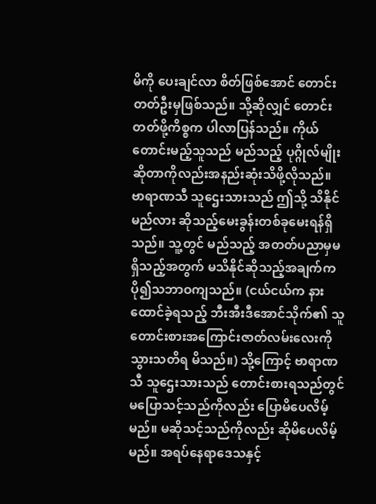မိကို ပေးချင်လာ စိတ်ဖြစ်အောင် တောင်းတတ်ဦးမှဖြစ်သည်။ သို့ဆိုလျှင် တောင်းတတ်ဖို့ကိစ္စက ပါလာပြန်သည်။ ကိုယ်တောင်းမည့်သူသည် မည်သည့် ပုဂ္ဂိုလ်မျိုးဆိုတာကိုလည်းအနည်းဆုံးသိဖို့လိုသည်။ ဗာရာဏသီ သူဌေးသားသည် ဤသို့ သိနိုင်မည်လား ဆိုသည့်မေးခွန်းတစ်ခုမေးရန်ရှိသည်။ သူ့တွင် မည်သည့် အတတ်ပညာမှမရှိသည့်အတွက် မသိနိုင်ဆိုသည့်အချက်က ပို၍သဘာဝကျသည်။ (ငယ်ငယ်က နားထောင်ခဲ့ရသည့် ဘီးအီးဒီအောင်သိုက်၏ သူတောင်းစားအကြောင်းဇာတ်လမ်းလေးကို သွားသတိရ မိသည်။) သို့ကြောင့် ဗာရာဏသီ သူဌေးသားသည် တောင်းစားရသည်တွင် မပြောသင့်သည်ကိုလည်း ပြောမိပေလိမ့်မည်။ မဆိုသင့်သည်ကိုလည်း ဆိုမိပေလိမ့်မည်။ အရပ်နေရာဒေသနှင့်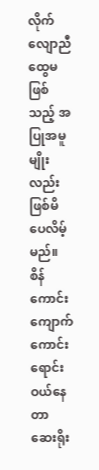လိုက်လျောညီ ထွေမဖြစ်သည့် အပြုအမူမျိုးလည်း ဖြစ်မိပေလိမ့်မည်။ စိန်ကောင်းကျောက်ကောင်းရောင်းဝယ်နေ တာ ဆေးရိုး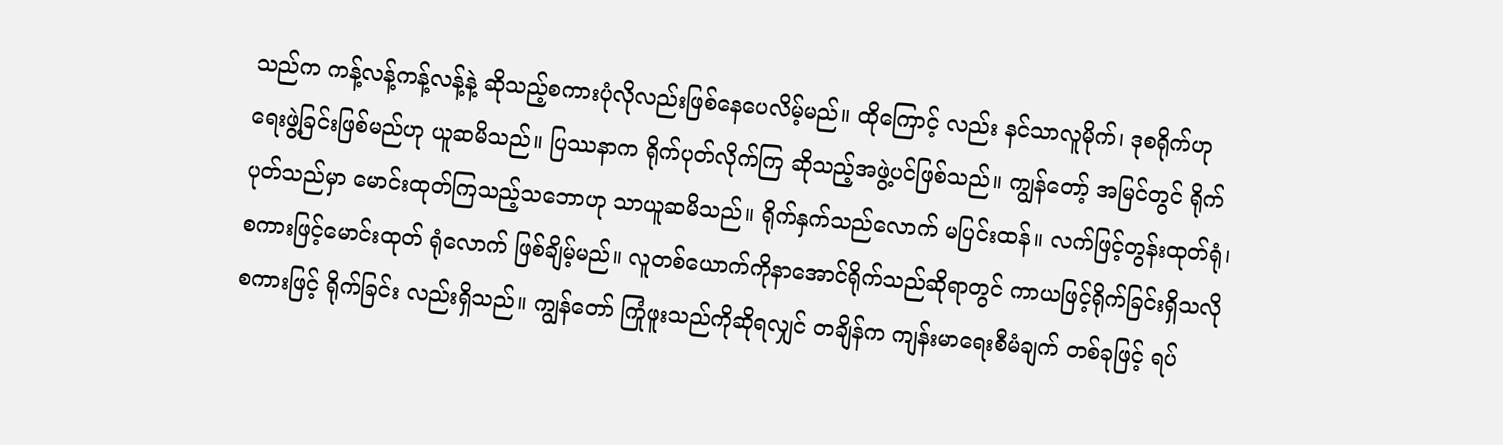သည်က ကန့်လန့်ကန့်လန့်နဲ့ ဆိုသည့်စကားပုံလိုလည်းဖြစ်နေပေလိမ့်မည်။ ထိုကြောင့် လည်း နင်သာလူမိုက်၊ ဒုစရိုက်ဟု ရေးဖွဲ့ခြင်းဖြစ်မည်ဟု ယူဆမိသည်။ ပြဿနာက ရိုက်ပုတ်လိုက်ကြ ဆိုသည့်အဖွဲ့ပင်ဖြစ်သည်။ ကျွန်တော့် အမြင်တွင် ရိုက်ပုတ်သည်မှာ မောင်းထုတ်ကြသည့်သဘောဟု သာယူဆမိသည်။ ရိုက်နှက်သည်လောက် မပြင်းထန်။ လက်ဖြင့်တွန်းထုတ်ရုံ၊ စကားဖြင့်မောင်းထုတ် ရုံလောက် ဖြစ်ချိမ့်မည်။ လူတစ်ယောက်ကိုနာအောင်ရိုက်သည်ဆိုရာတွင် ကာယဖြင့်ရိုက်ခြင်းရှိသလို စကားဖြင့် ရိုက်ခြင်း လည်းရှိသည်။ ကျွန်တော် ကြုံဖူးသည်ကိုဆိုရလျှင် တချိန်က ကျန်းမာရေးစီမံချက် တစ်ခုဖြင့် ရပ်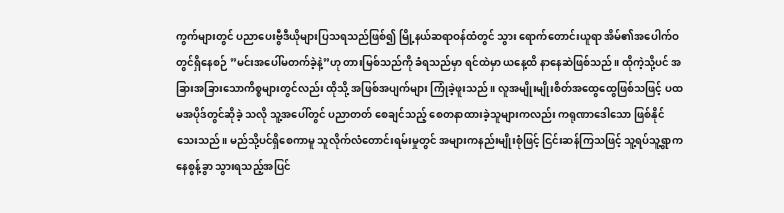ကွက်များတွင် ပညာပေးဗွီဒီယိုများပြသရသည်ဖြစ်၍ မြို့နယ်ဆရာဝန်ထံတွင် သွား ရောက်တောင်းယူရာ အိမ်၏အပေါက်ဝတွင်ရှိနေစဉ် ”မင်းအပေါ်မတက်ခဲ့နဲ့”ဟု တားမြစ်သည်ကို ခံရသည်မှာ ရင်ထဲမှာ ယနေ့ထိ နာနေဆဲဖြစ်သည်။ ထိုကဲ့သို့ပင် အခြားအခြားသောကိစ္စများတွင်လည်း ထိုသို့ အဖြစ်အပျက်များ ကြုံခဲ့ဖူးသည်။ လူအမျိုးမျိုးစိတ်အထွေထွေဖြစ်သဖြင့် ပထမအပိုဒ်တွင်ဆိုခဲ့ သလို သူ့အပေါ်တွင် ပညာတတ် စေချင်သည့် စေတနာထားခဲ့သူများကလည်း ကရုဏာဒေါသော ဖြစ်နိုင်သေးသည်။ မည်သို့ပင်ရှိစေကာမူ သူလိုက်လံတောင်းရမ်းမှုတွင် အများကနည်းမျိုးစုံဖြင့် ငြင်းဆန်ကြသဖြင့် သူ့ရပ်သူ့ရွာကနေစွန့်ခွာ သွားရသည့်အပြင်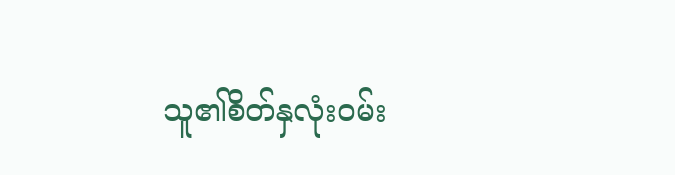သူ၏စိတ်နှလုံးဝမ်း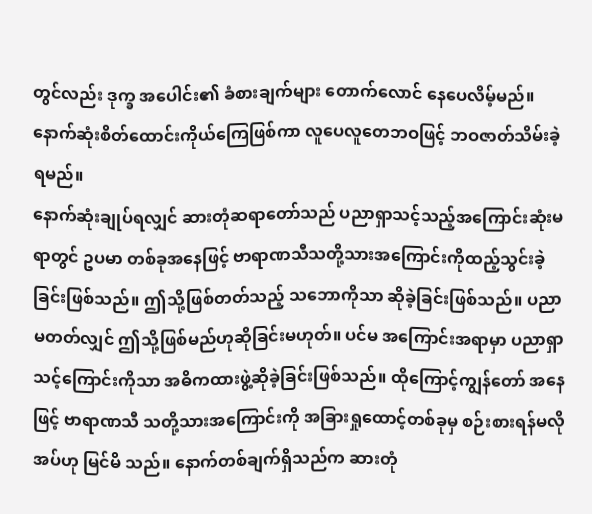တွင်လည်း ဒုက္ခ အပေါင်း၏ ခံစားချက်များ တောက်လောင် နေပေလိမ့်မည်။ နောက်ဆုံးစိတ်ထောင်းကိုယ်ကြေဖြစ်ကာ လူပေလူတေဘဝဖြင့် ဘဝဇာတ်သိမ်းခဲ့ရမည်။
နောက်ဆုံးချုပ်ရလျှင် ဆားတုံဆရာတော်သည် ပညာရှာသင့်သည့်အကြောင်းဆုံးမရာတွင် ဥပမာ တစ်ခုအနေဖြင့် ဗာရာဏသီသတို့သားအကြောင်းကိုထည့်သွင်းခဲ့ခြင်းဖြစ်သည်။ ဤသို့ဖြစ်တတ်သည့် သဘောကိုသာ ဆိုခဲ့ခြင်းဖြစ်သည်။ ပညာမတတ်လျှင် ဤသို့ဖြစ်မည်ဟုဆိုခြင်းမဟုတ်။ ပင်မ အကြောင်းအရာမှာ ပညာရှာသင့်ကြောင်းကိုသာ အဓိကထားဖွဲ့ဆိုခဲ့ခြင်းဖြစ်သည်။ ထိုကြောင့်ကျွန်တော် အနေဖြင့် ဗာရာဏသီ သတို့သားအကြောင်းကို အခြားရှုထောင့်တစ်ခုမှ စဉ်းစားရန်မလိုအပ်ဟု မြင်မိ သည်။ နောက်တစ်ချက်ရှိသည်က ဆားတုံ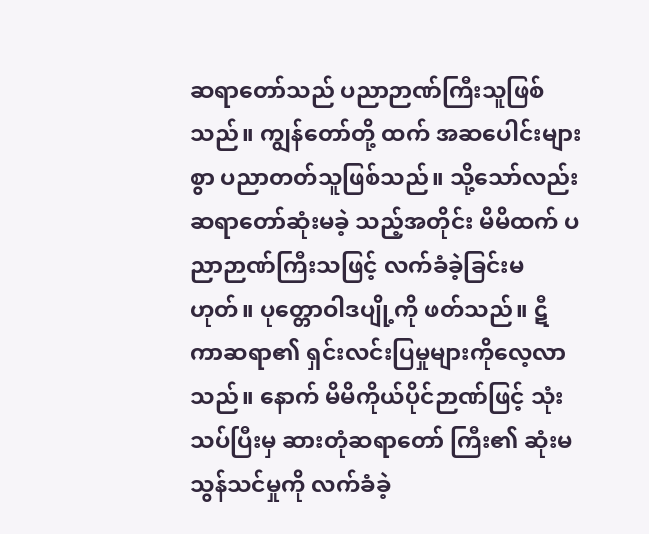ဆရာတော်သည် ပညာဉာဏ်ကြီးသူဖြစ်သည်။ ကျွန်တော်တို့ ထက် အဆပေါင်းများစွာ ပညာတတ်သူဖြစ်သည်။ သို့သော်လည်း ဆရာတော်ဆုံးမခဲ့ သည့်အတိုင်း မိမိထက် ပညာဉာဏ်ကြီးသဖြင့် လက်ခံခဲ့ခြင်းမဟုတ်။ ပုတ္တောဝါဒပျို့ကို ဖတ်သည်။ ဋီကာဆရာ၏ ရှင်းလင်းပြမှုများကိုလေ့လာသည်။ နောက် မိမိကိုယ်ပိုင်ဉာဏ်ဖြင့် သုံးသပ်ပြီးမှ ဆားတုံဆရာတော် ကြီး၏ ဆုံးမသွန်သင်မှုကို လက်ခံခဲ့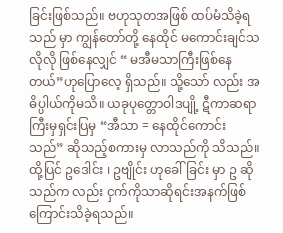ခြင်းဖြစ်သည်။ ဗဟုသုတအဖြစ် ထပ်မံသိခဲ့ရသည် မှာ ကျွန်တော်တို့ နေထိုင် မကောင်းချင်သလိုလို ဖြစ်နေလျှင် “ မအီမသာကြီးဖြစ်နေတယ်”ဟုပြောလေ့ ရှိသည်။ သို့သော် လည်း အဓိပ္ပါယ်ကိုမသိ။ ယခုပုတ္တောဝါဒပျို့ ဋီကာဆရာကြီးမှရှင်းပြမှ “အီသာ = နေထိုင်ကောင်း သည်” ဆိုသည့်စကားမှ လာသည်ကို သိသည်။ ထို့ပြင် ဥဒေါင်း ၊ ဥဗျိုင်း ဟုခေါ်ခြင်း မှာ ဥ ဆိုသည်က လည်း ငှက်ကိုသာဆိုရင်းအနက်ဖြစ်ကြောင်းသိခဲ့ရသည်။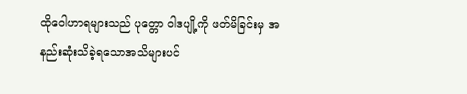ထိုဝေါဟာရများသည် ပုတ္တော ဝါဒပျို့ကို ဖတ်မိခြင်းမှ အနည်းဆုံးသိခဲ့ရသောအသိများပင်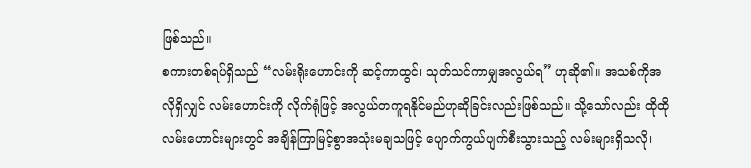ဖြစ်သည်။
စကားတစ်ရပ်ရှိသည် “လမ်းရိုးဟောင်းကို ဆင့်ကာထွင်၊ သုတ်သင်ကာမျှအလွယ်ရ” ဟုဆို၏။ အသစ်ကိုအလိုရှိလျှင် လမ်းဟောင်းကို လိုက်ရုံဖြင့် အလွယ်တကူရနိုင်မည်ဟုဆိုခြင်းလည်းဖြစ်သည်။ သို့သော်လည်း ထိုထိုလမ်းဟောင်းများတွင် အချိန်ကြာမြင့်စွာအသုံးမချသဖြင့် ပျောက်ကွယ်ပျက်စီးသွားသည့် လမ်းများရှိသလို၊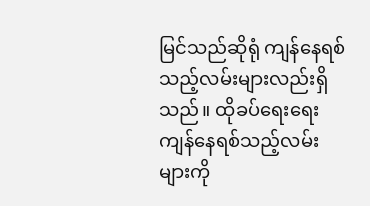မြင်သည်ဆိုရုံ ကျန်နေရစ်သည့်လမ်းများလည်းရှိသည်။ ထိုခပ်ရေးရေး ကျန်နေရစ်သည့်လမ်းများကို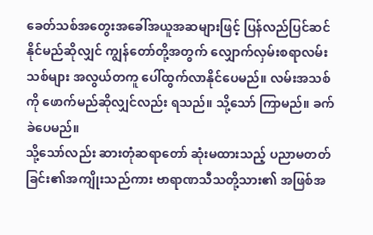ခေတ်သစ်အတွေးအခေါ်အယူအဆများဖြင့် ပြန်လည်ပြင်ဆင်နိုင်မည်ဆိုလျှင် ကျွန်တော်တို့အတွက် လျှောက်လှမ်းစရာလမ်းသစ်များ အလွယ်တကူ ပေါ်ထွက်လာနိုင်ပေမည်။ လမ်းအသစ်ကို ဖောက်မည်ဆိုလျှင်လည်း ရသည်။ သို့သော် ကြာမည်။ ခက်ခဲပေမည်။
သို့သော်လည်း ဆားတုံဆရာတော် ဆုံးမထားသည့် ပညာမတတ်ခြင်း၏အကျိုးသည်ကား ဗာရာဏသီသတို့သား၏ အဖြစ်အ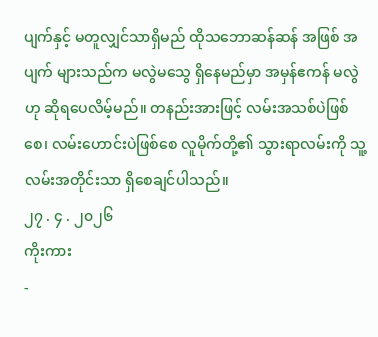ပျက်နှင့် မတူလျှင်သာရှိမည် ထိုသဘောဆန်ဆန် အဖြစ် အပျက် များသည်က မလွဲမသွေ ရှိနေမည်မှာ အမှန်ဧကန် မလွဲဟု ဆိုရပေလိမ့်မည်။ တနည်းအားဖြင့် လမ်းအသစ်ပဲဖြစ်စေ၊ လမ်းဟောင်းပဲဖြစ်စေ လူမိုက်တို့၏ သွားရာလမ်းကို သူ့လမ်းအတိုင်းသာ ရှိစေချင်ပါသည်။
၂၇ . ၄ . ၂၀၂၆
ကိုးကား
-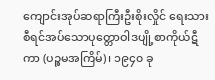ကျောင်းအုပ်ဆရာကြီးဦးစိုးလှိုင် ရေးသားစီရင်အပ်သောပုတ္တောဝါဒပျို့စာကိုယ်ဋီကာ (ပဉ္စမအကြိမ်)၊ ၁၉၄၀ ခု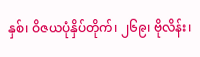နှစ်၊ ဝိဇယပုံနှိပ်တိုက်၊ ၂၆၉၊ ဗိုလိန်း၊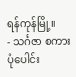ရန်ကုန်မြို့။
- သင်္ဂဇာ စကားပုံပေါင်း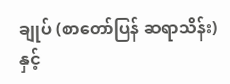ချုပ် (စာတော်ပြန် ဆရာသိန်း) နှင့်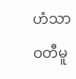ဟံသာဝတီမူ